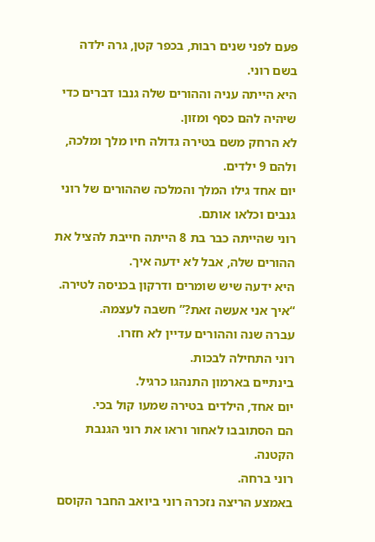פעם לפני שנים רבות, בכפר קטן, גרה ילדה בשם רוני.
היא הייתה עניה וההורים שלה גנבו דברים כדי שיהיה להם כסף ומזון.
לא הרחק משם בטירה גדולה חיו מלך ומלכה, ולהם 9 ילדים.
יום אחד גילו המלך והמלכה שההורים של רוני גנבים וכלאו אותם.
רוני שהייתה כבר בת 8 הייתה חייבת להציל את ההורים שלה, אבל לא ידעה איך.
היא ידעה שיש שומרים ודרקון בכניסה לטירה.
“איך אני אעשה זאת?” חשבה לעצמה.
עברה שנה וההורים עדיין לא חזרו.
רוני התחילה לבכות.
בינתיים בארמון התנהגו כרגיל.
יום אחד, הילדים בטירה שמעו קול בכי.
הם הסתובבו לאחור וראו את רוני הגנבת הקטנה.
רוני ברחה.
באמצע הריצה נזכרה רוני ביואב החבר הקוסם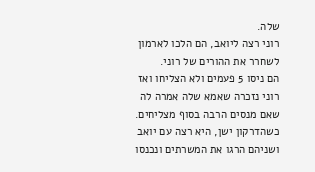שלה.
רוני רצה ליואב, הם הלכו לארמון לשחרר את ההורים של רוני.
הם ניסו 5 פעמים ולא הצליחו ואז רוני נזכרה שאמא שלה אמרה לה שאם מנסים הרבה בסוף מצליחים.
כשהדרקון ישן, היא רצה עם יואב ושניהם הרגו את המשרתים ונכנסו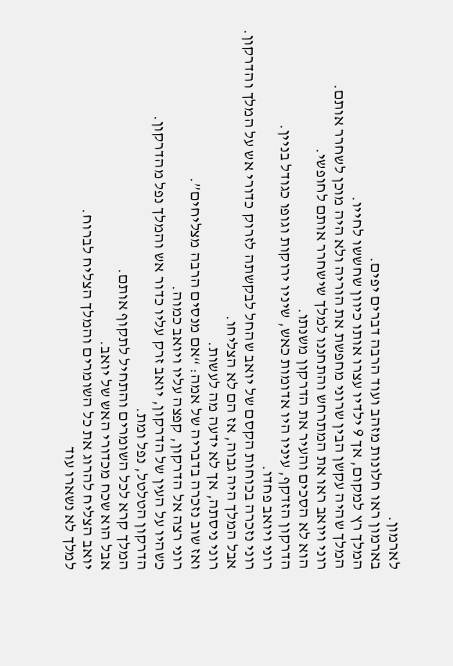לארמון.
בארמון ראו חלונות מזהב ועוד הרבה דברים יפים.
המלך רץ למקום, אך 9 ילדיו עצרו אותו כיוון שחששו לחייו.
המלך שהיה עקשן הבין שרוני מחפשת את הוריה ולא היה מוכן לשחרר אותם.
רוני ויואב ראו את המתרחש והתחננו למלך שישחרר אותם לחופשי.
הוא לא הסכים והעיר את הדרקון משנתו.
הדרקון הזדקף, עיניו היו אדומות כאש, שיניו ירוקות וגופו כגודל בניין.
רוני ויואב פחדו.
רוני נזכרה בכוחות הקסם של יואב שהחל לבקשתה לזרוק כדורי אש על המלך והדרקון.
אבל המלך היה גבוה, אז הם לא הצליחו.
רוני ניסתה, אך לא ידעה מה לעשות.
ואז שוב נזכרה בדבריה של אמה: “אם מנסים הרבה מצליחים”.
רוני רצה אל הדרקון, קפצה עליו ויואב כמוה.
כשהיו על העין של הדרקון, יואב זרק עליו כדור אש והמלך נפל מהדרקון.
הדרקון הטלטל, נפל ומת.
המלך קרא לכל השומרים והתחיל לתקוף אותם.
אבל הוא שכח מכדורי האש של יואב.
יואב הצליח להרוג את כל השומרים והמלך הצליח לברוח.
למלך לא נשארו עוד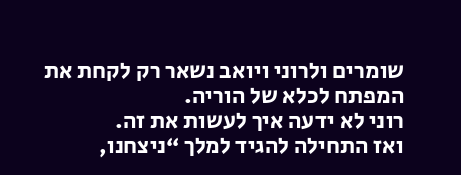שומרים ולרוני ויואב נשאר רק לקחת את המפתח לכלא של הוריה.
רוני לא ידעה איך לעשות את זה.
ואז התחילה להגיד למלך “ניצחנו,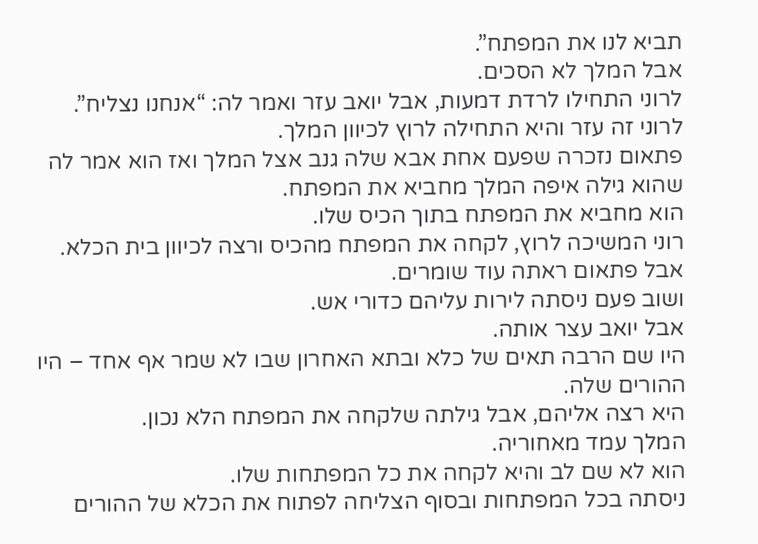תביא לנו את המפתח”.
אבל המלך לא הסכים.
לרוני התחילו לרדת דמעות, אבל יואב עזר ואמר לה: “אנחנו נצליח”.
לרוני זה עזר והיא התחילה לרוץ לכיוון המלך.
פתאום נזכרה שפעם אחת אבא שלה גנב אצל המלך ואז הוא אמר לה שהוא גילה איפה המלך מחביא את המפתח.
הוא מחביא את המפתח בתוך הכיס שלו.
רוני המשיכה לרוץ, לקחה את המפתח מהכיס ורצה לכיוון בית הכלא.
אבל פתאום ראתה עוד שומרים.
ושוב פעם ניסתה לירות עליהם כדורי אש.
אבל יואב עצר אותה.
היו שם הרבה תאים של כלא ובתא האחרון שבו לא שמר אף אחד – היו ההורים שלה.
היא רצה אליהם, אבל גילתה שלקחה את המפתח הלא נכון.
המלך עמד מאחוריה.
הוא לא שם לב והיא לקחה את כל המפתחות שלו.
ניסתה בכל המפתחות ובסוף הצליחה לפתוח את הכלא של ההורים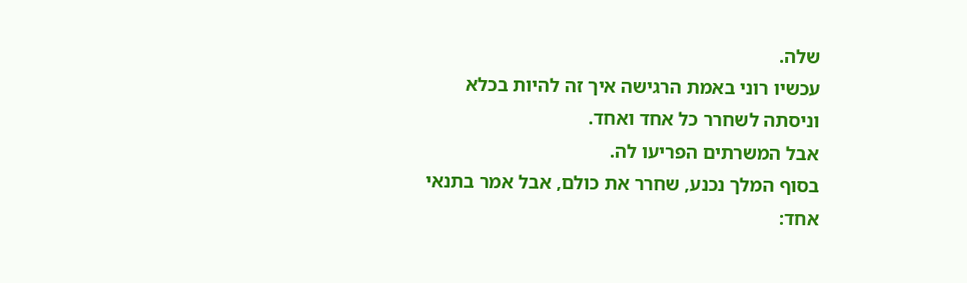שלה.
עכשיו רוני באמת הרגישה איך זה להיות בכלא וניסתה לשחרר כל אחד ואחד.
אבל המשרתים הפריעו לה.
בסוף המלך נכנע, שחרר את כולם, אבל אמר בתנאי אחד: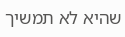שהיא לא תמשיך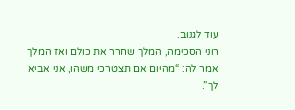עוד לגנוב.
רוני הסכימה, המלך שחרר את כולם ואז המלך אמר לה: “מהיום אם תצטרכי משהו, אני אביא לך”.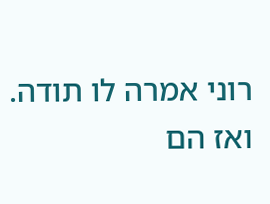רוני אמרה לו תודה.
ואז הם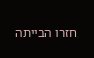חזרו הבייתה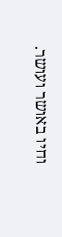וחיו באושר ועושר.